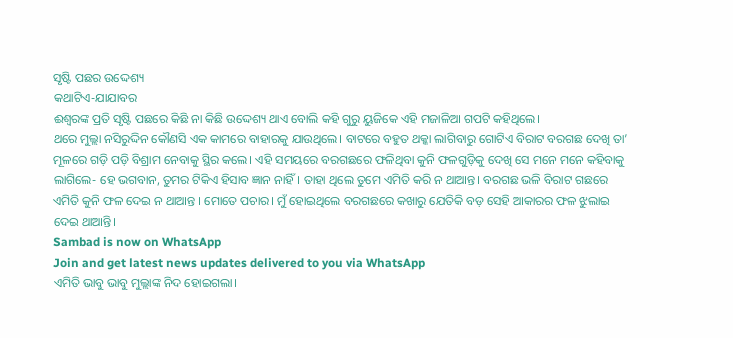ସୃଷ୍ଟି ପଛର ଉଦ୍ଦେଶ୍ୟ
କଥାଟିଏ-ଯାଯାବର
ଈଶ୍ବରଙ୍କ ପ୍ରତି ସୃଷ୍ଟି ପଛରେ କିଛି ନା କିଛି ଉଦ୍ଦେଶ୍ୟ ଥାଏ ବୋଲି କହି ଗୁରୁ ୟୁଜିକେ ଏହି ମଜାଳିଆ ଗପଟି କହିଥିଲେ।
ଥରେ ମୁଲ୍ଲା ନସିରୁଦ୍ଦିନ କୌଣସି ଏକ କାମରେ ବାହାରକୁ ଯାଉଥିଲେ। ବାଟରେ ବହୁତ ଥକ୍କା ଲାଗିବାରୁ ଗୋଟିଏ ବିରାଟ ବରଗଛ ଦେଖି ତା’ ମୂଳରେ ଗଡ଼ି ପଡ଼ି ବିଶ୍ରାମ ନେବାକୁ ସ୍ଥିର କଲେ। ଏହି ସମୟରେ ବରଗଛରେ ଫଳିଥିବା କୁନି ଫଳଗୁଡ଼ିକୁ ଦେଖି ସେ ମନେ ମନେ କହିବାକୁ ଲାଗିଲେ- ହେ ଭଗବାନ, ତୁମର ଟିକିଏ ହିସାବ ଜ୍ଞାନ ନାହିଁ। ତାହା ଥିଲେ ତୁମେ ଏମିତି କରି ନ ଥାଆନ୍ତ। ବରଗଛ ଭଳି ବିରାଟ ଗଛରେ ଏମିତି କୁନି ଫଳ ଦେଇ ନ ଥାଆନ୍ତ । ମୋତେ ପଚାର। ମୁଁ ହୋଇଥିଲେ ବରଗଛରେ କଖାରୁ ଯେତିକି ବଡ଼ ସେହି ଆକାରର ଫଳ ଝୁଲାଇ ଦେଇ ଥାଆନ୍ତି।
Sambad is now on WhatsApp
Join and get latest news updates delivered to you via WhatsApp
ଏମିତି ଭାବୁ ଭାବୁ ମୁଲ୍ଲାଙ୍କ ନିଦ ହୋଇଗଲା।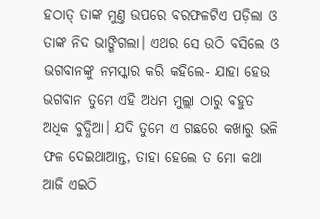ହଠାତ୍ ତାଙ୍କ ମୁଣ୍ତ ଉପରେ ବରଫଳଟିଏ ପଡ଼ିଲା ଓ ତାଙ୍କ ନିଦ ଭାଙ୍ଗିଗଲା। ଏଥର ସେ ଉଠି ବସିଲେ ଓ ଭଗବାନଙ୍କୁ ନମସ୍କାର କରି କହିଲେ- ଯାହା ହେଉ ଭଗବାନ ତୁମେ ଏହି ଅଧମ ମୁଲ୍ଲା ଠାରୁ ବହୁତ ଅଧିକ ବୁଦ୍ଧିଆ। ଯଦି ତୁମେ ଏ ଗଛରେ କଖାରୁ ଭଳି ଫଳ ଦେଇଥାଆନ୍ତ, ତାହା ହେଲେ ତ ମୋ କଥା ଆଜି ଏଇଠି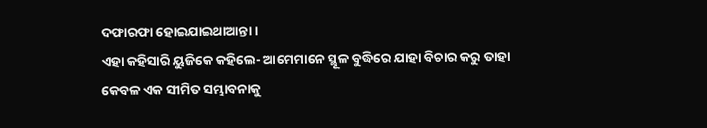ଦଫାରଫା ହୋଇଯାଇଥାଆନ୍ତା।
ଏହା କହିସାରି ୟୁଜିକେ କହିଲେ- ଆମେମାନେ ସ୍ଥୂଳ ବୁଦ୍ଧିରେ ଯାହା ବିଚାର କରୁ ତାହା କେବଳ ଏକ ସୀମିତ ସମ୍ଭାବନାକୁ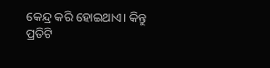କେନ୍ଦ୍ର କରି ହୋଇଥାଏ। କିନ୍ତୁ ପ୍ରତିଟି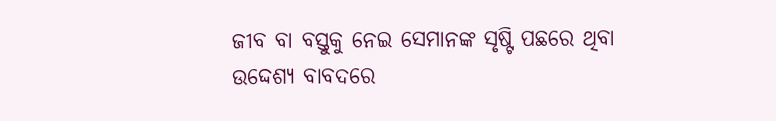ଜୀବ ବା ବସ୍ତୁକୁ ନେଇ ସେମାନଙ୍କ ସୃଷ୍ଟି ପଛରେ ଥିବା ଉଦ୍ଦେଶ୍ୟ ବାବଦରେ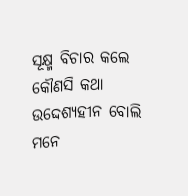ସୂକ୍ଷ୍ମ ବିଚାର କଲେ କୌଣସି କଥା ଉଦ୍ଦେଶ୍ୟହୀନ ବୋଲି ମନେ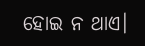ହୋଇ ନ ଥାଏ।